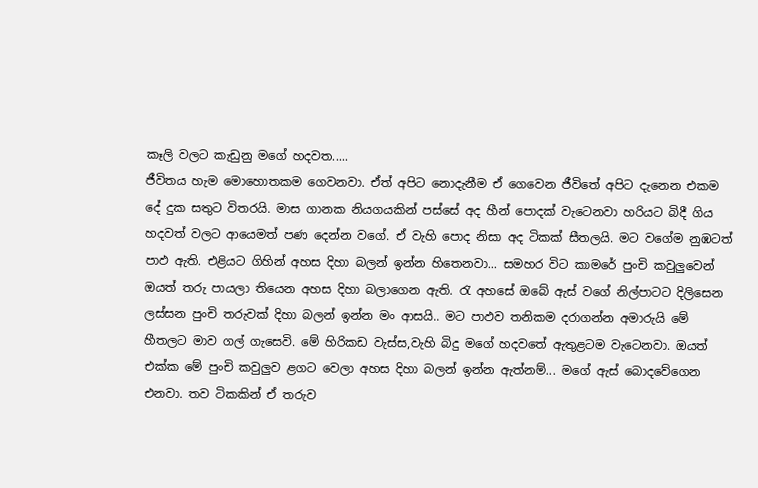කෑලි වලට කැඩුනු මගේ හදවත.....
ජීවිතය හැම මොහොතකම ගෙවනවා. ඒත් අපිට නොදැනීම ඒ ගෙවෙන ජීවිතේ අපිට දැනෙන එකම දේ දුක සතුට විතරයි. මාස ගානක නියගයකින් පස්සේ අද හීන් පොදක් වැටෙනවා හරියට බිදී ගිය හදවත් වලට ආයෙමත් පණ දෙන්න වගේ. ඒ වැහි පොද නිසා අද ටිකක් සීතලයි. මට වගේම නුඹටත් පාඵ ඇති. එළියට ගිහින් අහස දිහා බලන් ඉන්න හිතෙනවා... සමහර විට කාමරේ පුංචි කවුලුවෙන් ඔයත් තරු පායලා තියෙන අහස දිහා බලාගෙන ඇති. රැ අහසේ ඔබේ ඇස් වගේ නිල්පාටට දිලිසෙන ලස්සන පුංචි තරුවක් දිහා බලන් ඉන්න මං ආසයි.. මට පාඵව තනිකම දරාගන්න අමාරුයි මේ හීතලට මාව ගල් ගැසෙවි. මේ හිරිකඩ වැස්ස,වැහි බිදු මගේ හදවතේ ඇතුළටම වැටෙනවා. ඔයත් එක්ක මේ පුංචි කවුලුව ළගට වෙලා අහස දිහා බලන් ඉන්න ඇත්නම්... මගේ ඇස් බොදවේගෙන එනවා. තව ටිකකින් ඒ තරුව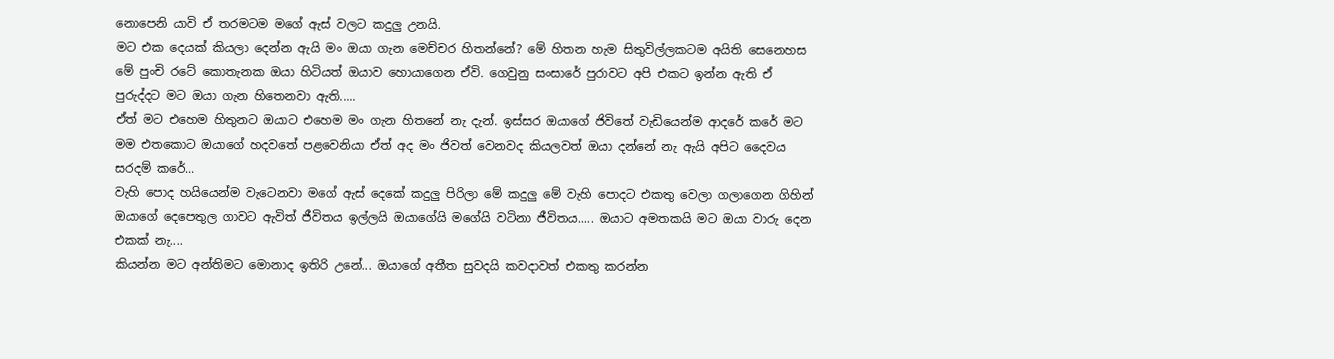නොපෙනි යාවි ඒ තරමටම මගේ ඇස් වලට කදුලු උනයි.
මට එක දෙයක් කියලා දෙන්න ඇයි මං ඔයා ගැන මෙච්චර හිතන්නේ? මේ හිතන හැම සිතුවිල්ලකටම අයිති සෙනෙහස මේ පුංචි රටේ කොතැනක ඔයා හිටියත් ඔයාව හොයාගෙන ඒවි. ගෙවුනු සංසාරේ පුරාවට අපි එකට ඉන්න ඇති ඒ පුරුද්දට මට ඔයා ගැන හිතෙනවා ඇති.....
ඒත් මට එහෙම හිතුනට ඔයාට එහෙම මං ගැන හිතනේ නැ දැන්. ඉස්සර ඔයාගේ ජිවිතේ වැඩියෙන්ම ආදරේ කරේ මට මම එතකොට ඔයාගේ හදවතේ පළවෙනියා ඒත් අද මං ජිවත් වෙනවද කියලවත් ඔයා දන්නේ නැ ඇයි අපිට දෛවය සරදම් කරේ...
වැහි පොද හයියෙන්ම වැටෙනවා මගේ ඇස් දෙකේ කදුලු පිරිලා මේ කදුලු මේ වැහි පොදට එකතු වෙලා ගලාගෙන ගිහින් ඔයාගේ දෙපෙතුල ගාවට ඇවිත් ජීවිතය ඉල්ලයි ඔයාගේයි මගේයි වටිනා ජීවිතය..... ඔයාට අමතකයි මට ඔයා වාරු දෙන එකක් නැ....
කියන්න මට අන්තිමට මොනාද ඉතිරි උනේ... ඔයාගේ අතීත සුවදයි කවදාවත් එකතු කරන්න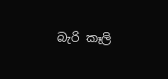බැරි කෑලි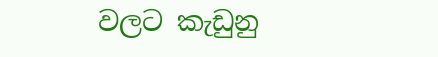වලට කැඩුනු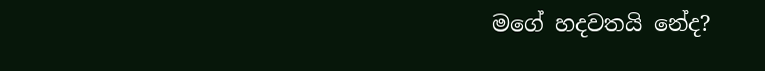මගේ හදවතයි නේද?